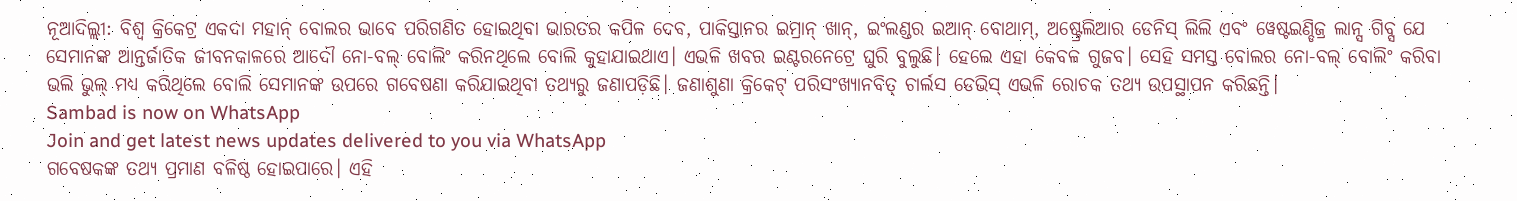ନୂଆଦିଲ୍ଲୀ: ବିଶ୍ବ କ୍ରିକେଟ୍ର ଏକଦା ମହାନ୍ ବୋଲର ଭାବେ ପରିଗଣିତ ହୋଇଥିବା ଭାରତର କପିଳ ଦେବ, ପାକିସ୍ତାନର ଇମ୍ରାନ୍ ଖାନ୍, ଇଂଲଣ୍ଡର ଇଆନ୍ ବୋଥାମ୍, ଅଷ୍ଟ୍ରେଲିଆର ଡେନିସ୍ ଲିଲି ଏବଂ ୱେଷ୍ଟଇଣ୍ଡିଜ୍ର ଲାନ୍ସ ଗିବ୍ସ ଯେ ସେମାନଙ୍କ ଆନ୍ତର୍ଜାତିକ ଜୀବନକାଳରେ ଆଦୌ ନୋ-ବଲ୍ ବୋଲିଂ କରିନଥିଲେ ବୋଲି କୁହାଯାଇଥାଏ। ଏଭଳି ଖବର ଇଣ୍ଟରନେଟ୍ରେ ଘୁରି ବୁଲୁଛି। ହେଲେ ଏହା କେବଳ ଗୁଜବ। ସେହି ସମସ୍ତ ବୋଲର ନୋ-ବଲ୍ ବୋଲିଂ କରିବା ଭଲି ଭୁଲ୍ ମଧ୍ୟ କରିଥିଲେ ବୋଲି ସେମାନଙ୍କ ଉପରେ ଗବେଷଣା କରିଯାଇଥିବା ତଥ୍ୟରୁ ଜଣାପଡ଼ିଛି। ଜଣାଶୁଣା କ୍ରିକେଟ୍ ପରିସଂଖ୍ୟାନବିତ୍ ଚାର୍ଲସ ଡେଭିସ୍ ଏଭଳି ରୋଚକ ତଥ୍ୟ ଉପସ୍ଥାପନ କରିଛନ୍ତି।
Sambad is now on WhatsApp
Join and get latest news updates delivered to you via WhatsApp
ଗବେଷକଙ୍କ ତଥ୍ୟ ପ୍ରମାଣ ବଳିଷ୍ଠ ହୋଇପାରେ। ଏହି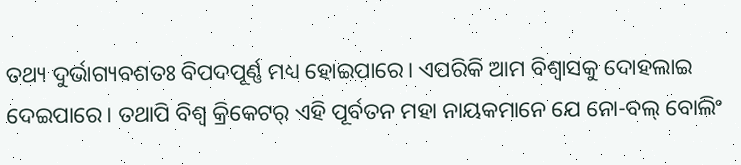ତଥ୍ୟ ଦୁର୍ଭାଗ୍ୟବଶତଃ ବିପଦପୂର୍ଣ୍ଣ ମଧ୍ୟ ହୋଇପାରେ। ଏପରିକି ଆମ ବିଶ୍ବାସକୁ ଦୋହଲାଇ ଦେଇପାରେ। ତଥାପି ବିଶ୍ବ କ୍ରିକେଟର୍ ଏହି ପୂର୍ବତନ ମହା ନାୟକମାନେ ଯେ ନୋ-ବଲ୍ ବୋଲିଂ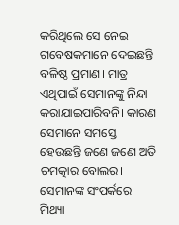କରିଥିଲେ ସେ ନେଇ ଗବେଷକମାନେ ଦେଇଛନ୍ତି ବଳିଷ୍ଠ ପ୍ରମାଣ। ମାତ୍ର ଏଥିପାଇଁ ସେମାନଙ୍କୁ ନିନ୍ଦା କରାଯାଇପାରିବନି। କାରଣ ସେମାନେ ସମସ୍ତେ ହେଉଛନ୍ତି ଜଣେ ଜଣେ ଅତି ଚମତ୍କାର ବୋଲର। ସେମାନଙ୍କ ସଂପର୍କରେ ମିଥ୍ୟା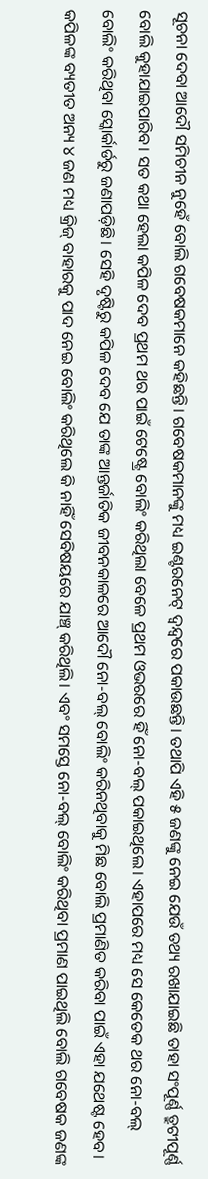ସୂଚନା ଦେବା ଆଦୌ ସମିଚୀନ ନୁହେଁ ବୋଲି ଗବେଷକମାନେ କହିଛନ୍ତି। ଗବେଷକମାନଙ୍କୁ ମଧ୍ୟ ଇଣ୍ଟରନେଟ୍ ଦ୍ବନ୍ଦ୍ବରେ ପକାଉଛନ୍ତି। ତଥାପି ଏହି ୫ ଜଣଙ୍କୁ ନେଇ ଯେଉଁ ତଥ୍ୟ ରଖାଯାଇଛି ତାହା ସଂପୂର୍ଣ୍ଣ ତ୍ରୁଟୀପୂର୍ଣ୍ଣ ବୋଲି କୁହାଯାଇପାରିବ। ସତ କଥା ହେଲା କପିଳ ଦେବ ପ୍ରଥମ ଥର ପାଇଁ ଟେଷ୍ଟ୍ରେ ବୋଲିଂ କରିଥିଲା ବେଳେ ପ୍ରଥମ ଓଭରରେ ହିଁ ନୋ-ବଲ୍ ପକାଇଥିଲେ। ଏହାପରେ ମଧ୍ୟ ସେ କେତେକ ଥର ନୋ-ବଲ୍ ବୋଲିଂ କରିଥିବା ସ୍କୋର୍କାର୍ଡରୁ ଜଣାପଡ଼ିଛି। ସେହି ଦୃଷ୍ଟିରୁ କପିଳ ଦେବ ଯେ ତାଙ୍କ ଆନ୍ତର୍ଜାତିକ ଜୀବନକାଳରେ ଆଦୌ ନୋ-ବଲ୍ ବୋଲିଂ କରିନଥିବାକୁ ମିଛ ବୋଲି ପ୍ରମାଣିତ କରିବା ପାଇଁ ଏହା ଯଥେଷ୍ଟ ହେବ। କପିଳଙ୍କ ବ୍ୟତୀତ ଅନ୍ୟ ୪ ଜଣ ମଧ୍ୟ କ୍ରିଜ୍ ବାହାରକୁ ପାଦ ନେଇ ବୋଲିଂ କରିଥିଲେ କି ନାହିଁ ସେବିଷୟରେ ଯାଞ୍ଚ୍ କରିଥିଲି। ଏବଂ ସମସ୍ତେ ନୋ-ବଲ୍ ବୋଲିଂ କରିଥିବା ପ୍ରମାଣ ପାଇଥିଲି ବୋଲି ଗବେଷକ ଜଣଙ୍କ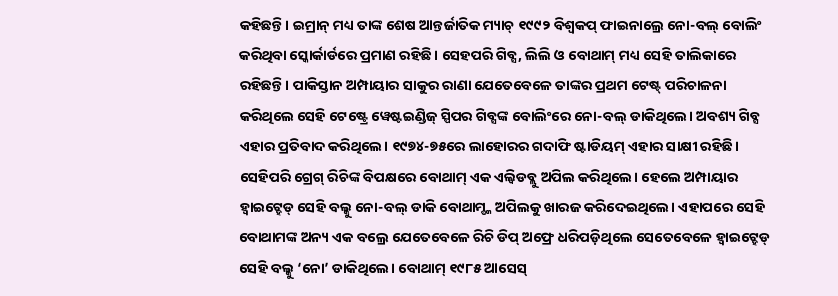କହିଛନ୍ତି। ଇମ୍ରାନ୍ ମଧ୍ୟ ତାଙ୍କ ଶେଷ ଆନ୍ତର୍ଜାତିକ ମ୍ୟାଚ୍ ୧୯୯୨ ବିଶ୍ବକପ୍ ଫାଇନାଲ୍ରେ ନୋ-ବଲ୍ ବୋଲିଂ କରିଥିବା ସ୍କୋର୍କାର୍ଡରେ ପ୍ରମାଣ ରହିଛି। ସେହପରି ଗିବ୍ସ, ଲିଲି ଓ ବୋଥାମ୍ ମଧ୍ୟ ସେହି ତାଲିକାରେ ରହିଛନ୍ତି। ପାକିସ୍ତାନ ଅମ୍ପାୟାର ସାକୁର ରାଣା ଯେତେବେଳେ ତାଙ୍କର ପ୍ରଥମ ଟେଷ୍ଟ୍ ପରିଚାଳନା କରିଥିଲେ ସେହି ଟେଷ୍ଟ୍ରେ ୱେଷ୍ଟଇଣ୍ଡିଜ୍ ସ୍ପିପର ଗିବ୍ସଙ୍କ ବୋଲିଂରେ ନୋ-ବଲ୍ ଡାକିଥିଲେ। ଅବଶ୍ୟ ଗିବ୍ସ ଏହାର ପ୍ରତିବାଦ କରିଥିଲେ। ୧୯୭୪-୭୫ରେ ଲାହୋରର ଗଦାଫି ଷ୍ଟାଡିୟମ୍ ଏହାର ସାକ୍ଷୀ ରହିଛି।
ସେହିପରି ଗ୍ରେଗ୍ ରିଚିଙ୍କ ବିପକ୍ଷରେ ବୋଥାମ୍ ଏକ ଏଲ୍ବିଡବ୍ଲୁ ଅପିଲ କରିଥିଲେ। ହେଲେ ଅମ୍ପାୟାର ହ୍ବାଇଟ୍ହେଡ୍ ସେହି ବଲ୍କୁ ନୋ-ବଲ୍ ଡାକି ବୋଥାମ୍ଙ୍କ ଅପିଲକୁ ଖାରଜ କରିଦେଇଥିଲେ। ଏହାପରେ ସେହି ବୋଥାମଙ୍କ ଅନ୍ୟ ଏକ ବଲ୍ରେ ଯେତେବେଳେ ରିଚି ଡିପ୍ ଅଫ୍ରେ ଧରିପଡ଼ିଥିଲେ ସେତେବେଳେ ହ୍ବାଇଟ୍ହେଡ୍ ସେହି ବଲ୍କୁ ‘ନୋ’ ଡାକିଥିଲେ। ବୋଥାମ୍ ୧୯୮୫ ଆସେସ୍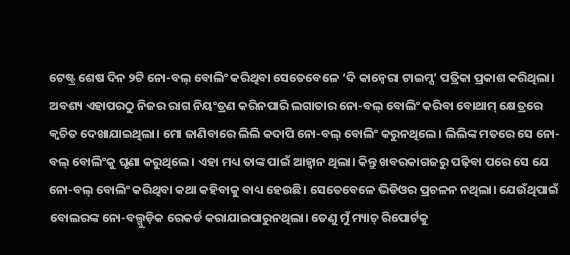ଟେଷ୍ଟ୍ର ଶେଷ ଦିନ ୨ଟି ନୋ-ବଲ୍ ବୋଲିଂ କରିଥିବା ସେତେବେଳେ ‘ଦି କାନ୍ବେରା ଟାଇମ୍ସ’ ପତ୍ରିକା ପ୍ରକାଶ କରିଥିଲା। ଅବଶ୍ୟ ଏହାପରଠୁ ନିଜର ରାଗ ନିୟଂତ୍ରଣ କରିନପାରି ଲଗାତାର ନୋ-ବଲ୍ ବୋଲିଂ କରିବା ବୋଥାମ୍ କ୍ଷେତ୍ରରେ କ୍ବଚିତ ଦେଖାଯାଇଥିଲା। ମୋ ଜାଣିବାରେ ଲିଲି କଦାପି ନୋ-ବଲ୍ ବୋଲିଂ କରୁନଥିଲେ। ଲିଲିଙ୍କ ମତରେ ସେ ନୋ-ବଲ୍ ବୋଲିଂକୁ ଘୃଣା କରୁଥିଲେ। ଏହା ମଧ୍ୟ ତାଙ୍କ ପାଇଁ ଆହ୍ବାନ ଥିଲା। କିନ୍ତୁ ଖବରକାଗଜରୁ ପଢ଼ିବା ପରେ ସେ ଯେ ନୋ-ବଲ୍ ବୋଲିଂ କରିଥିବା କଥା କହିବାକୁ ବାଧ୍ୟ ହେଉଛି। ସେତେବେଳେ ଭିଡିଓର ପ୍ରଚଳନ ନଥିଲା। ଯେଉଁଥିପାଇଁ ବୋଲରଙ୍କ ନୋ-ବଲ୍ଗୁଡ଼ିକ ରେକର୍ଡ କରାଯାଇପାରୁନଥିଲା। ତେଣୁ ମୁଁ ମ୍ୟାଚ୍ ରିପୋର୍ଟକୁ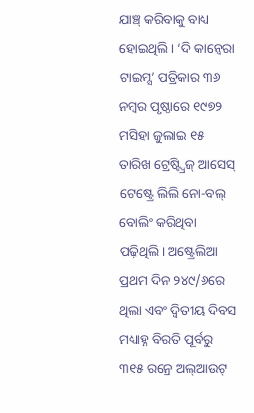ଯାଞ୍ଚ୍ କରିବାକୁ ବାଧ୍ୟ ହୋଇଥିଲି। ‘ଦି କାନ୍ବେରା ଟାଇମ୍ସ’ ପତ୍ରିକାର ୩୬ ନମ୍ବର ପୃଷ୍ଠାରେ ୧୯୭୨ ମସିହା ଜୁଲାଇ ୧୫ ତାରିଖ ଟ୍ରେଷ୍ଟ୍ବ୍ରିଜ୍ ଆସେସ୍ ଟେଷ୍ଟ୍ରେ ଲିଲି ନୋ-ବଲ୍ ବୋଲିଂ କରିଥିବା ପଢ଼ିଥିଲି। ଅଷ୍ଟ୍ରେଲିଆ ପ୍ରଥମ ଦିନ ୨୪୯/୬ରେ ଥିଲା ଏବଂ ଦ୍ବିତୀୟ ଦିବସ ମଧ୍ୟାହ୍ନ ବିରତି ପୂର୍ବରୁ ୩୧୫ ରନ୍ରେ ଅଲ୍ଆଉଟ୍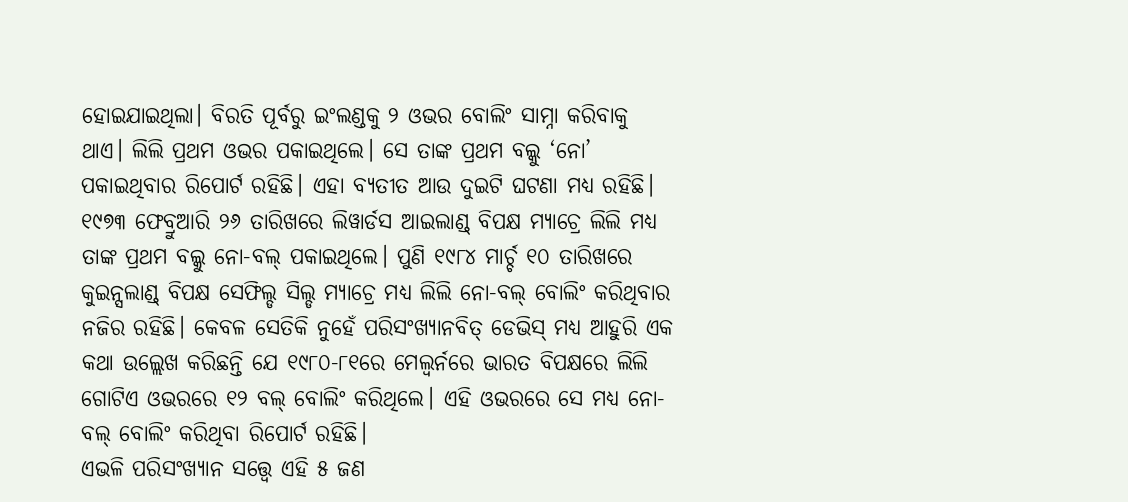ହୋଇଯାଇଥିଲା। ବିରତି ପୂର୍ବରୁ ଇଂଲଣ୍ଡକୁ ୨ ଓଭର ବୋଲିଂ ସାମ୍ନା କରିବାକୁ ଥାଏ। ଲିଲି ପ୍ରଥମ ଓଭର ପକାଇଥିଲେ। ସେ ତାଙ୍କ ପ୍ରଥମ ବଲ୍କୁ ‘ନୋ’ ପକାଇଥିବାର ରିପୋର୍ଟ ରହିଛି। ଏହା ବ୍ୟତୀତ ଆଉ ଦୁଇଟି ଘଟଣା ମଧ୍ୟ ରହିଛି। ୧୯୭୩ ଫେବ୍ରୁଆରି ୨୬ ତାରିଖରେ ଲିୱାର୍ଡସ ଆଇଲାଣ୍ଡ୍ ବିପକ୍ଷ ମ୍ୟାଚ୍ରେ ଲିଲି ମଧ୍ୟ ତାଙ୍କ ପ୍ରଥମ ବଲ୍କୁ ନୋ-ବଲ୍ ପକାଇଥିଲେ। ପୁଣି ୧୯୮୪ ମାର୍ଚ୍ଚ ୧୦ ତାରିଖରେ କୁଇନ୍ସଲାଣ୍ଡ୍ ବିପକ୍ଷ ସେଫିଲ୍ଡ ସିଲ୍ଡ ମ୍ୟାଚ୍ରେ ମଧ୍ୟ ଲିଲି ନୋ-ବଲ୍ ବୋଲିଂ କରିଥିବାର ନଜିର ରହିଛି। କେବଳ ସେତିକି ନୁହେଁ ପରିସଂଖ୍ୟାନବିତ୍ ଡେଭିସ୍ ମଧ୍ୟ ଆହୁରି ଏକ କଥା ଉଲ୍ଲେଖ କରିଛନ୍ତି ଯେ ୧୯୮୦-୮୧ରେ ମେଲ୍ବର୍ନରେ ଭାରତ ବିପକ୍ଷରେ ଲିଲି ଗୋଟିଏ ଓଭରରେ ୧୨ ବଲ୍ ବୋଲିଂ କରିଥିଲେ। ଏହି ଓଭରରେ ସେ ମଧ୍ୟ ନୋ-ବଲ୍ ବୋଲିଂ କରିଥିବା ରିପୋର୍ଟ ରହିଛି।
ଏଭଳି ପରିସଂଖ୍ୟାନ ସତ୍ତ୍ବେ ଏହି ୫ ଜଣ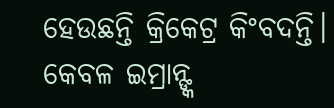ହେଉଛନ୍ତି କ୍ରିକେଟ୍ର କିଂବଦନ୍ତି। କେବଳ ଇମ୍ରାନ୍ଙ୍କ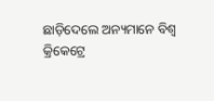ଛାଡ଼ିଦେଲେ ଅନ୍ୟମାନେ ବିଶ୍ବ କ୍ରିକେଟ୍ରେ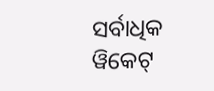ସର୍ବାଧିକ ୱିକେଟ୍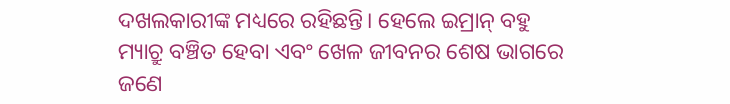ଦଖଲକାରୀଙ୍କ ମଧ୍ୟରେ ରହିଛନ୍ତି। ହେଲେ ଇମ୍ରାନ୍ ବହୁ ମ୍ୟାଚ୍ରୁ ବଞ୍ଚିତ ହେବା ଏବଂ ଖେଳ ଜୀବନର ଶେଷ ଭାଗରେ ଜଣେ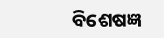ବିଶେଷଜ୍ଞ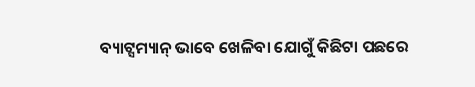ବ୍ୟାଟ୍ସମ୍ୟାନ୍ ଭାବେ ଖେଳିବା ଯୋଗୁଁ କିଛିଟା ପଛରେ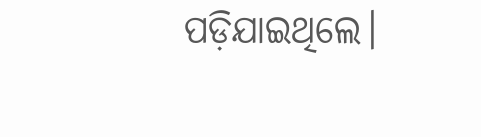ପଡ଼ିଯାଇଥିଲେ।